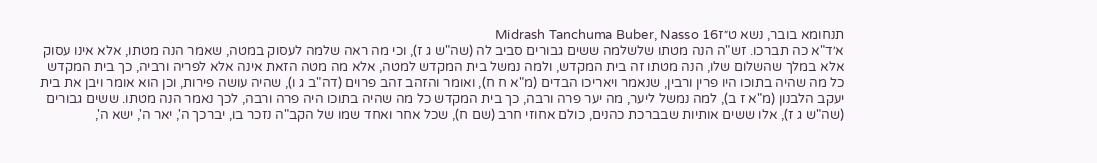תנחומא בובר, נשא ט״זMidrash Tanchuma Buber, Nasso 16
א׳ד"א כה תברכו. זש"ה הנה מטתו שלשלמה ששים גבורים סביב לה (שה"ש ג ז), וכי מה ראה שלמה לעסוק במטה, שאמר הנה מטתו, אלא אינו עסוק אלא במלך שהשלום שלו, הנה מטתו זה בית המקדש, ולמה נמשל בית המקדש למטה, אלא מה מטה הזאת אינה אלא לפריה ורביה, כך בית המקדש כל מה שהיה בתוכו היו פרין ורבין, שנאמר ויאריכו הבדים (מ"א ח ח), ואומר והזהב זהב פרוים (דה"ב ג ו), שהיה עושה פירות, וכן הוא אומר ויבן את בית יעקב הלבנון (מ"א ז ב), למה נמשל ליער, מה יער פרה ורבה, כך בית המקדש כל מה שהיה בתוכו היה פרה ורבה, לכך נאמר הנה מטתו. ששים גבורים (שה"ש ג ז), אלו ששים אותיות שבברכת כהנים, כולם אחוזי חרב (שם ח), שכל אחר ואחד שמו של הקב"ה נזכר בו, יברכך ה', יאר ה', ישא ה',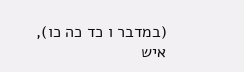(במדבר ו כד כה כו), איש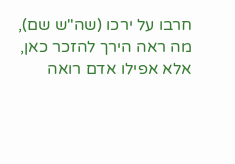חרבו על ירכו (שה"ש שם), מה ראה הירך להזכר כאן, אלא אפילו אדם רואה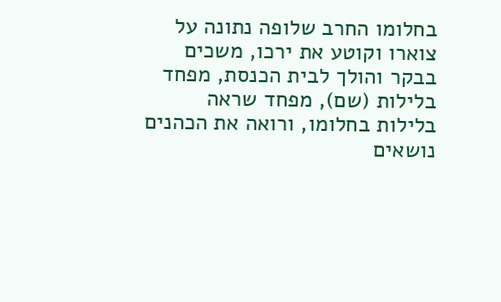בחלומו החרב שלופה נתונה על צוארו וקוטע את ירכו, משכים בבקר והולך לבית הכנסת, מפחד בלילות (שם), מפחד שראה בלילות בחלומו, ורואה את הכהנים נושאים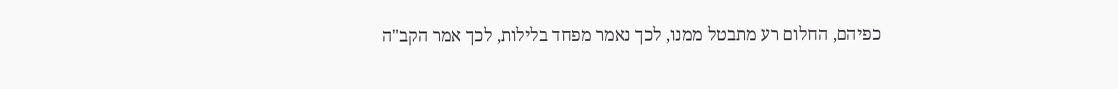כפיהם, החלום רע מתבטל ממנו, לכך נאמר מפחד בלילות, לכך אמר הקב"ה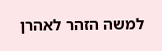למשה הזהר לאהרן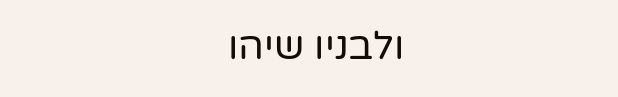ולבניו שיהו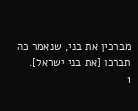מברכין את בני, שנאמר כה תברכו [את בני ישראל].
1